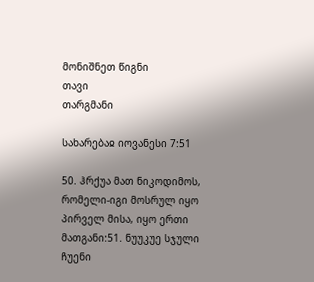მონიშნეთ წიგნი
თავი
თარგმანი

სახარებაჲ იოვანესი 7:51

50. ჰრქუა მათ ნიკოდიმოს, რომელი-იგი მოსრულ იყო პირველ მისა, იყო ერთი მათგანი:51. ნუუკუე სჯული ჩუენი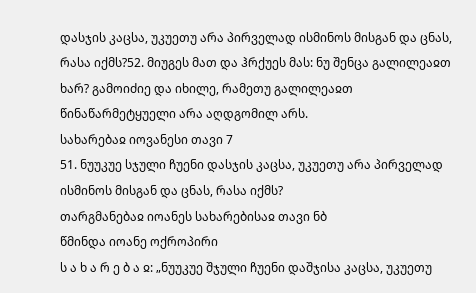დასჯის კაცსა, უკუეთუ არა პირველად ისმინოს მისგან და ცნას, რასა იქმს?52. მიუგეს მათ და ჰრქუეს მას: ნუ შენცა გალილეაჲთ ხარ? გამოიძიე და იხილე, რამეთუ გალილეაჲთ წინაწარმეტყუელი არა აღდგომილ არს.
სახარებაჲ იოვანესი თავი 7
51. ნუუკუე სჯული ჩუენი დასჯის კაცსა, უკუეთუ არა პირველად ისმინოს მისგან და ცნას, რასა იქმს?
თარგმანებაჲ იოანეს სახარებისაჲ თავი ნბ
წმინდა იოანე ოქროპირი
ს ა ხ ა რ ე ბ ა ჲ: „ნუუკუე შჯული ჩუენი დაშჯისა კაცსა, უკუეთუ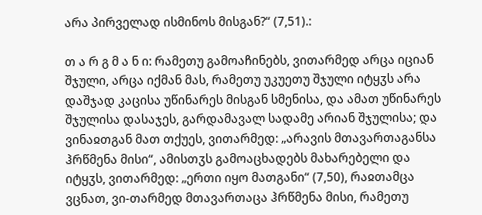არა პირველად ისმინოს მისგან?“ (7,51).:

თ ა რ გ მ ა ნ ი: რამეთუ გამოაჩინებს, ვითარმედ არცა იციან შჯული, არცა იქმან მას, რამეთუ უკუეთუ შჯული იტყჳს არა დაშჯად კაცისა უწინარეს მისგან სმენისა, და ამათ უწინარეს შჯულისა დასაჯეს, გარდამავალ სადამე არიან შჯულისა; და ვინაჲთგან მათ თქუეს, ვითარმედ: „არავის მთავართაგანსა ჰრწმენა მისი“, ამისთჳს გამოაცხადებს მახარებელი და იტყჳს, ვითარმედ: „ერთი იყო მათგანი“ (7,50), რაჲთამცა ვცნათ, ვი-თარმედ მთავართაცა ჰრწმენა მისი, რამეთუ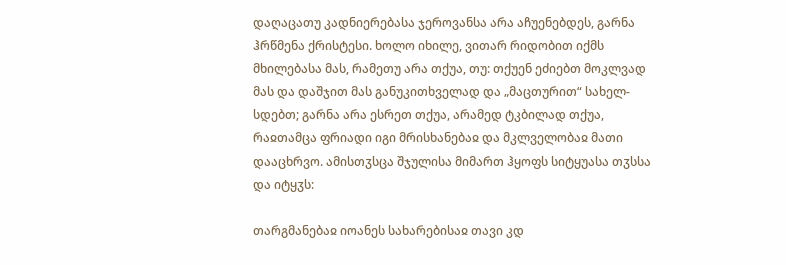დაღაცათუ კადნიერებასა ჯეროვანსა არა აჩუენებდეს, გარნა ჰრწმენა ქრისტესი. ხოლო იხილე, ვითარ რიდობით იქმს მხილებასა მას, რამეთუ არა თქუა, თუ: თქუენ ეძიებთ მოკლვად მას და დაშჯით მას განუკითხველად და „მაცთურით“ სახელ-სდებთ; გარნა არა ესრეთ თქუა, არამედ ტკბილად თქუა, რაჲთამცა ფრიადი იგი მრისხანებაჲ და მკლველობაჲ მათი დააცხრვო. ამისთჳსცა შჯულისა მიმართ ჰყოფს სიტყუასა თჳსსა და იტყჳს:

თარგმანებაჲ იოანეს სახარებისაჲ თავი კდ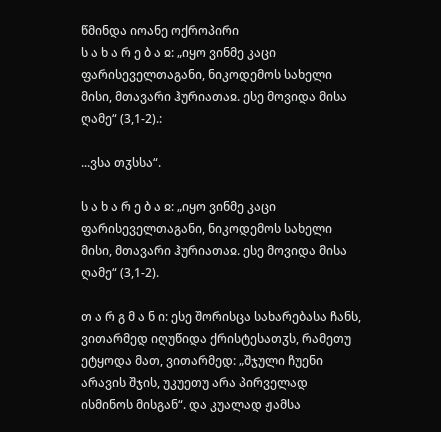წმინდა იოანე ოქროპირი
ს ა ხ ა რ ე ბ ა ჲ: „იყო ვინმე კაცი ფარისეველთაგანი, ნიკოდემოს სახელი მისი, მთავარი ჰურიათაჲ. ესე მოვიდა მისა ღამე“ (3,1-2).:

...ვსა თჳსსა“.

ს ა ხ ა რ ე ბ ა ჲ: „იყო ვინმე კაცი ფარისეველთაგანი, ნიკოდემოს სახელი მისი, მთავარი ჰურიათაჲ. ესე მოვიდა მისა ღამე“ (3,1-2).

თ ა რ გ მ ა ნ ი: ესე შორისცა სახარებასა ჩანს, ვითარმედ იღუწიდა ქრისტესათჳს, რამეთუ ეტყოდა მათ, ვითარმედ: „შჯული ჩუენი არავის შჯის, უკუეთუ არა პირველად ისმინოს მისგან“. და კუალად ჟამსა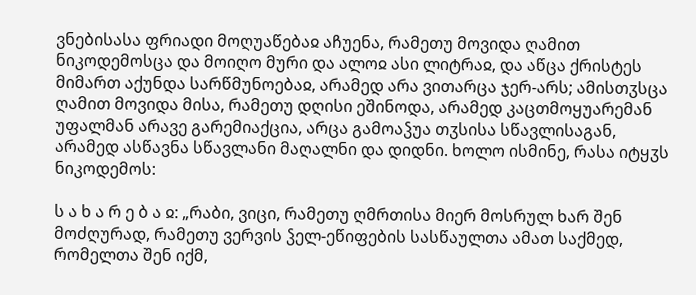ვნებისასა ფრიადი მოღუაწებაჲ აჩუენა, რამეთუ მოვიდა ღამით ნიკოდემოსცა და მოიღო მური და ალოჲ ასი ლიტრაჲ, და აწცა ქრისტეს მიმართ აქუნდა სარწმუნოებაჲ, არამედ არა ვითარცა ჯერ-არს; ამისთჳსცა ღამით მოვიდა მისა, რამეთუ დღისი ეშინოდა, არამედ კაცთმოყუარემან უფალმან არავე გარემიაქცია, არცა გამოაჴუა თჳსისა სწავლისაგან, არამედ ასწავნა სწავლანი მაღალნი და დიდნი. ხოლო ისმინე, რასა იტყჳს ნიკოდემოს:

ს ა ხ ა რ ე ბ ა ჲ: „რაბი, ვიცი, რამეთუ ღმრთისა მიერ მოსრულ ხარ შენ მოძღურად, რამეთუ ვერვის ჴელ-ეწიფების სასწაულთა ამათ საქმედ, რომელთა შენ იქმ,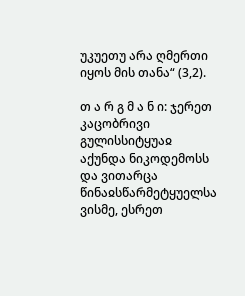უკუეთუ არა ღმერთი იყოს მის თანა“ (3,2).

თ ა რ გ მ ა ნ ი: ჯერეთ კაცობრივი გულისსიტყუაჲ აქუნდა ნიკოდემოსს და ვითარცა წინაჲსწარმეტყუელსა ვისმე, ესრეთ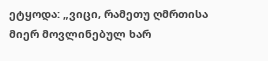ეტყოდა: „ვიცი, რამეთუ ღმრთისა მიერ მოვლინებულ ხარ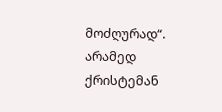მოძღურად“. არამედ ქრისტემან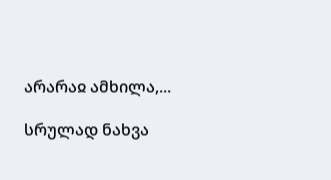არარაჲ ამხილა,...

სრულად ნახვა